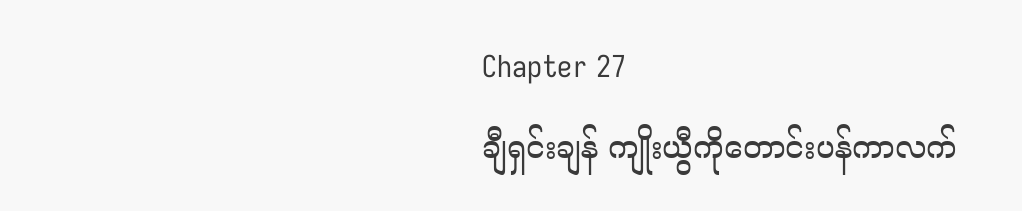Chapter 27
ချီရှင်းချန် ကျိုးယွီကိုတောင်းပန်ကာလက်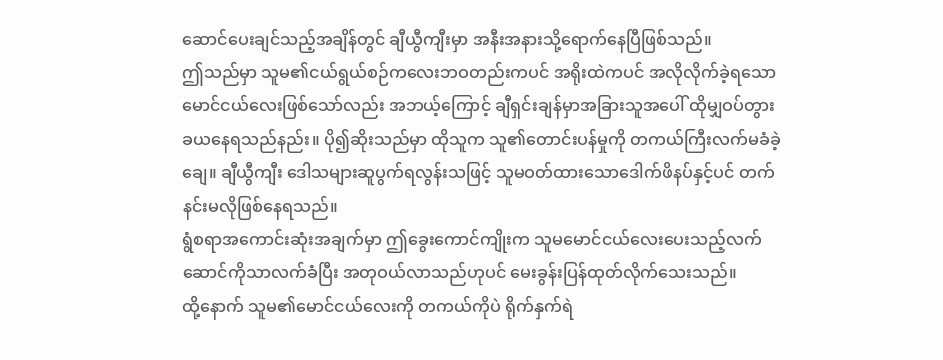ဆောင်ပေးချင်သည့်အချိန်တွင် ချီယွီကျီးမှာ အနီးအနားသို့ရောက်နေပြီဖြစ်သည်။
ဤသည်မှာ သူမ၏ငယ်ရွယ်စဉ်ကလေးဘဝတည်းကပင် အရိုးထဲကပင် အလိုလိုက်ခဲ့ရသောမောင်ငယ်လေးဖြစ်သော်လည်း အဘယ့်ကြောင့် ချီရှင်းချန်မှာအခြားသူအပေါ် ထိုမျှဝပ်တွားခယနေရသည်နည်း။ ပို၍ဆိုးသည်မှာ ထိုသူက သူ၏တောင်းပန်မှုကို တကယ်ကြီးလက်မခံခဲ့ချေ။ ချီယွီကျီး ဒေါသများဆူပွက်ရလွန်းသဖြင့် သူမဝတ်ထားသောဒေါက်ဖိနပ်နှင့်ပင် တက်နင်းမလိုဖြစ်နေရသည်။
ရွံစရာအကောင်းဆုံးအချက်မှာ ဤခွေးကောင်ကျိုးက သူမမောင်ငယ်လေးပေးသည့်လက်ဆောင်ကိုသာလက်ခံပြီး အတုဝယ်လာသည်ဟုပင် မေးခွန်းပြန်ထုတ်လိုက်သေးသည်။
ထို့နောက် သူမ၏မောင်ငယ်လေးကို တကယ်ကိုပဲ ရိုက်နှက်ရဲ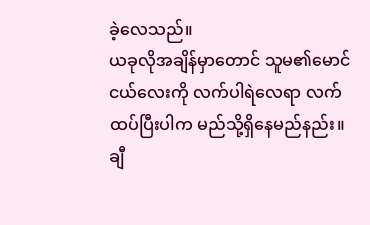ခဲ့လေသည်။
ယခုလိုအချိန်မှာတောင် သူမ၏မောင်ငယ်လေးကို လက်ပါရဲလေရာ လက်ထပ်ပြီးပါက မည်သို့ရှိနေမည်နည်း။ ချီ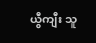ယွီကျီး သူ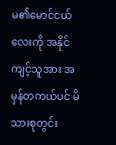မ၏မောင်ငယ်လေးကို အနိုင်ကျင့်သူအား အမှန်တကယ်ပင် မိသားစုတွင်း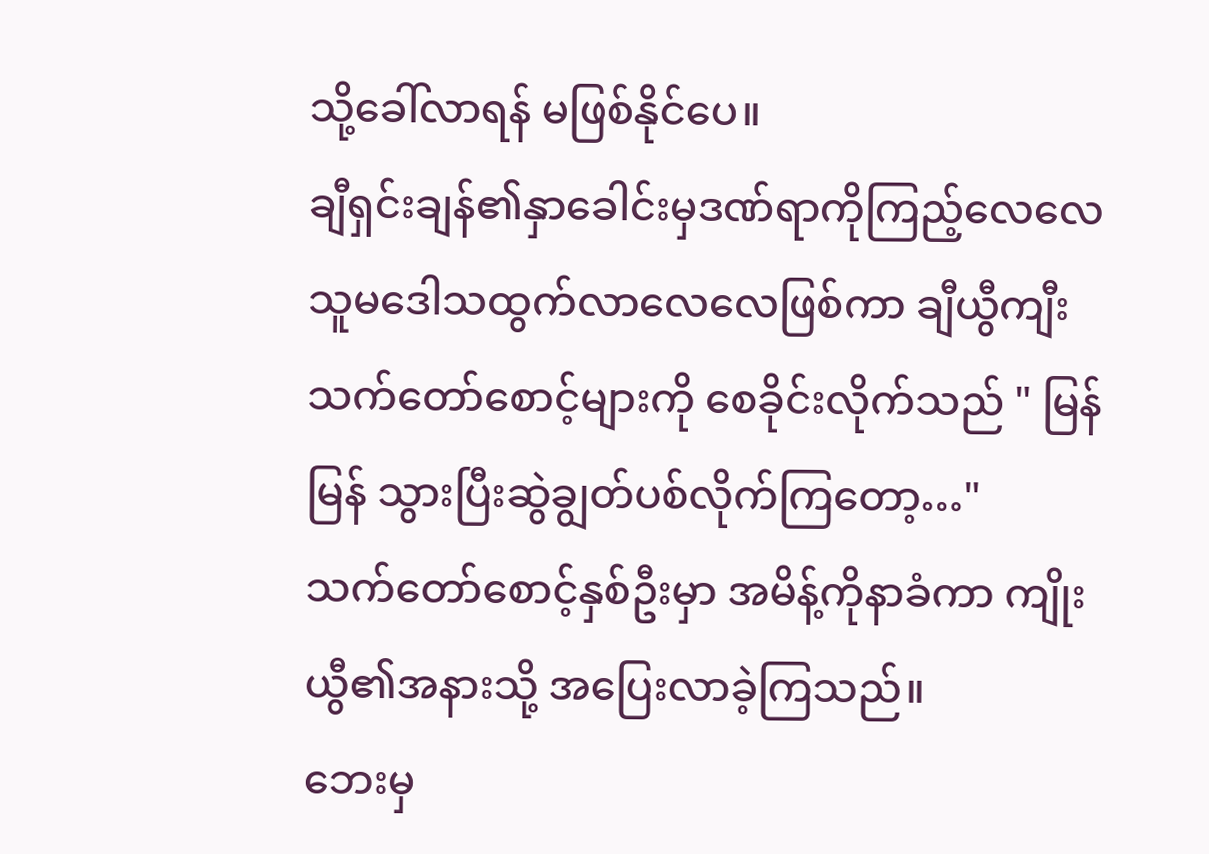သို့ခေါ်လာရန် မဖြစ်နိုင်ပေ။
ချီရှင်းချန်၏နှာခေါင်းမှဒဏ်ရာကိုကြည့်လေလေ သူမဒေါသထွက်လာလေလေဖြစ်ကာ ချီယွီကျီးသက်တော်စောင့်များကို စေခိုင်းလိုက်သည် " မြန်မြန် သွားပြီးဆွဲချွတ်ပစ်လိုက်ကြတော့…"
သက်တော်စောင့်နှစ်ဦးမှာ အမိန့်ကိုနာခံကာ ကျိုးယွီ၏အနားသို့ အပြေးလာခဲ့ကြသည်။
ဘေးမှ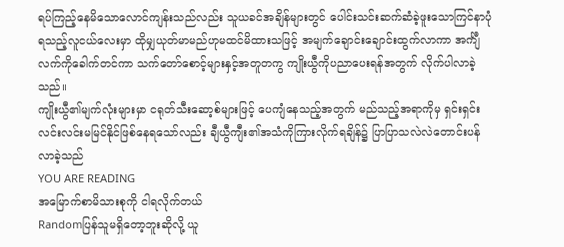ရပ်ကြည့်နေမိသောလောင်ကျန်းသည်လည်း သူယခင်အချိန်များတွင် ပေါင်းသင်းဆက်ဆံခဲ့ဖူးသောကြင်နာပုံရသည့်လူငယ်လေးမှာ ထိုမျှယုတ်မာမည်ဟုမထင်မိထားသဖြင့် အမျက်ချောင်းချောင်းထွက်လာကာ အင်္ကျီလက်ကိုခေါက်တင်ကာ သက်တော်စောင့်များနှင့်အတူတကွ ကျိုးယွီကိုပညာပေးရန်အတွက် လိုက်ပါလာခဲ့သည်။
ကျိုးယွီ၏မျက်လုံးများမှာ ငရုတ်သီးဆော့စ်များဖြင့် ပေကျံနေသည့်အတွက် မည်သည့်အရာကိုမှ ရှင်းရှင်းလင်းလင်းမမြင်နိုင်ဖြစ်နေရသော်လည်း ချီယွီကျီး၏အသံကိုကြားလိုက်ရချိန်၌ ပြာပြာသလဲလဲတောင်းပန်လာခဲ့သည်
YOU ARE READING
အမြောက်စာမိသားစုကို ငါရလိုက်တယ်
Randomပြန်သူမရှိတော့ဘူးဆိုလို့ ယူ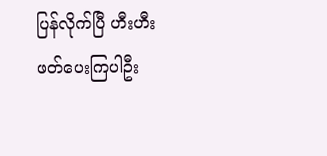ပြန်လိုက်ပြီ ဟီးဟီး ဖတ်ပေးကြပါဦး